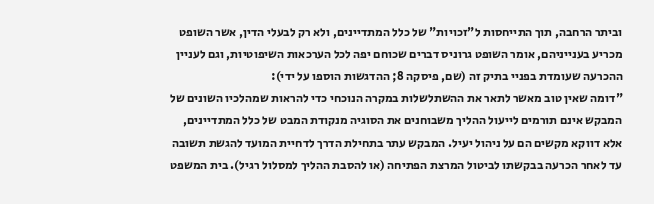וביתר הרחבה, תוך התייחסות ל"זכויות" של כלל המתדיינים, ולא רק לבעלי הדין, אשר השופט מכריע בענייניהם, אומר השופט גרוניס דברים שכוחם יפה לכל הערכאות השיפוטיות, וגם לעניין ההכרעה שעומדת בפניי בתיק זה (שם, פיסקה 8; ההדגשות הוספו על ידי):
"דומה שאין טוב מאשר לתאר את ההשתלשלות במקרה הנוכחי כדי להראות שמהלכיו השונים של המבקש אינם תורמים לייעול ההליך משבוחנים את הסוגיה מנקודת המבט של כלל המתדיינים, אלא דווקא מקשים הם על ניהול יעיל. המבקש עתר בתחילת הדרך לדחיית המועד להגשת תשובה עד לאחר הכרעה בבקשתו לביטול המרצת הפתיחה (או להסבת ההליך למסלול רגיל). בית המשפט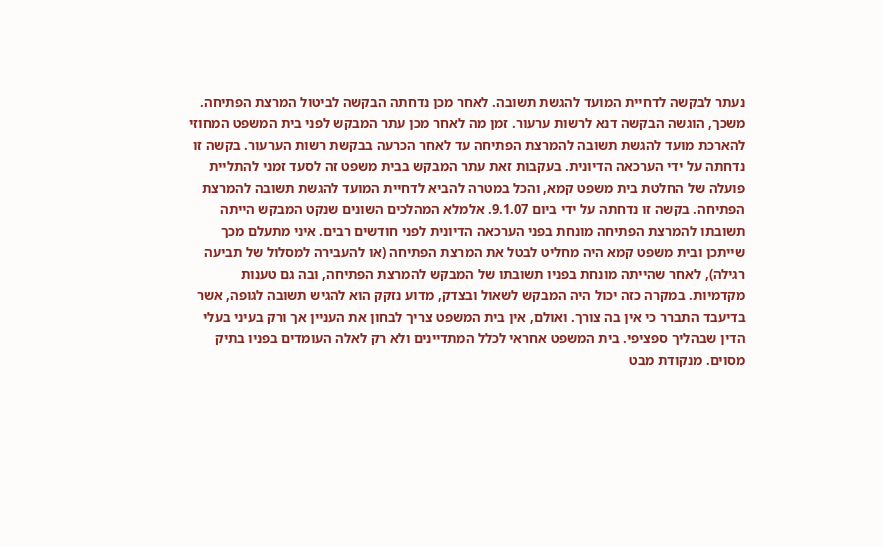נעתר לבקשה לדחיית המועד להגשת תשובה. לאחר מכן נדחתה הבקשה לביטול המרצת הפתיחה. משכך, הוגשה הבקשה דנא לרשות ערעור. זמן מה לאחר מכן עתר המבקש לפני בית המשפט המחוזי להארכת מועד להגשת תשובה להמרצת הפתיחה עד לאחר הכרעה בבקשת רשות הערעור. בקשה זו נדחתה על ידי הערכאה הדיונית. בעקבות זאת עתר המבקש בבית משפט זה לסעד זמני להתליית פועלה של החלטת בית משפט קמא, והכל במטרה להביא לדחיית המועד להגשת תשובה להמרצת הפתיחה. בקשה זו נדחתה על ידי ביום 9.1.07. אלמלא המהלכים השונים שנקט המבקש הייתה תשובתו להמרצת הפתיחה מונחת בפני הערכאה הדיונית לפני חודשים רבים. איני מתעלם מכך שייתכן ובית משפט קמא היה מחליט לבטל את המרצת הפתיחה (או להעבירה למסלול של תביעה רגילה), לאחר שהייתה מונחת בפניו תשובתו של המבקש להמרצת הפתיחה, ובה גם טענות מקדמיות. במקרה כזה יכול היה המבקש לשאול ובצדק, מדוע נזקק הוא להגיש תשובה לגופה, אשר בדיעבד התברר כי אין בה צורך. ואולם, אין בית המשפט צריך לבחון את העניין אך ורק בעיני בעלי הדין שבהליך ספציפי. בית המשפט אחראי לכלל המתדיינים ולא רק לאלה העומדים בפניו בתיק מסוים. מנקודת מבט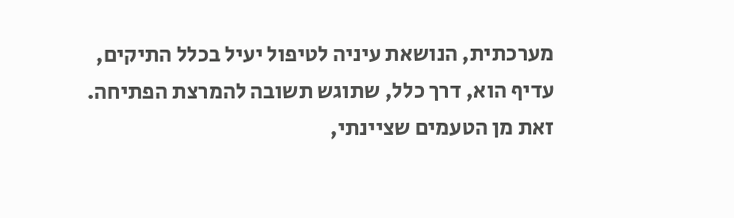מערכתית, הנושאת עיניה לטיפול יעיל בכלל התיקים, עדיף הוא, דרך כלל, שתוגש תשובה להמרצת הפתיחה. זאת מן הטעמים שציינתי,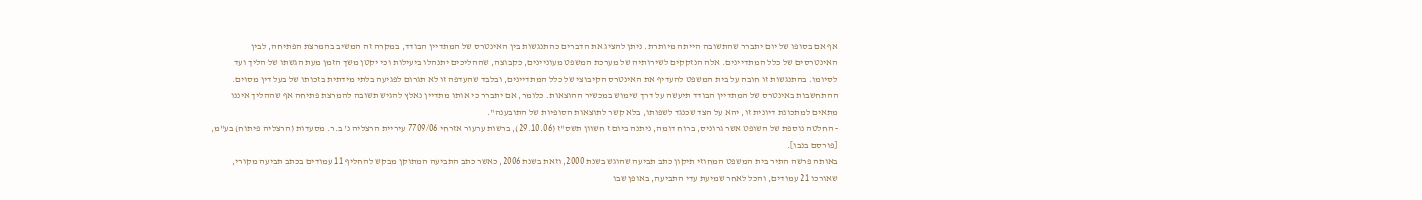אף אם בסופו של יום יתברר שהתשובה הייתה מיותרת. ניתן להציג את הדברים כהתנגשות בין האינטרס של המתדיין הבודד, במקרה זה המשיב בהמרצת הפתיחה, לבין האינטרסים של כלל המתדיינים. אלה הנזקקים לשירותיה של מערכת המשפט מעוניינים, כקבוצה, שההליכים יתנהלו ביעילות וכי יקטן משך הזמן מעת הגשתו של הליך ועד לסיומו. בהתנגשות זו חובה על בית המשפט להעדיף את האינטרס הקיבוצי של כלל המתדיינים, ובלבד שהעדפה זו לא תגרום לפגיעה בלתי מידתית בזכותו של בעל דין מסוים. ההתחשבות באינטרס של המתדיין הבודד תיעשה על דרך שימוש במכשיר ההוצאות. כלומר, אם יתברר כי אותו מתדיין נאלץ להגיש תשובה להמרצת פתיחה אף שההליך איננו מתאים למתכונת דיונית זו, יהא על הצד שכנגד לשפותו, בלא קשר לתוצאות הסופיות של התובענה".
- החלטה נוספת של השופט אשר גרוניס, ברוח דומה, ניתנה ביום ז חשוון תשס"ז (29.10.06), ברשות ערעור אזרחי 7709/06 עיריית הרצליה נ' ב.ר. מסעדות (הרצליה פיתוח) בע"מ, [פורסם בנבו].
באותה פרשה התיר בית המשפט המחוזי תיקון כתב תביעה שהוגש בשנת 2000, וזאת בשנת 2006, כאשר כתב התביעה המתוקן מבקש להחליף 11 עמודים בכתב תביעה מקורי, שאורכו 21 עמודים, והכל לאחר שמיעת עדי התביעה, באופן שבו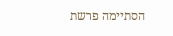הסתיימה פרשת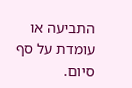התביעה או עומדת על סף סיום.